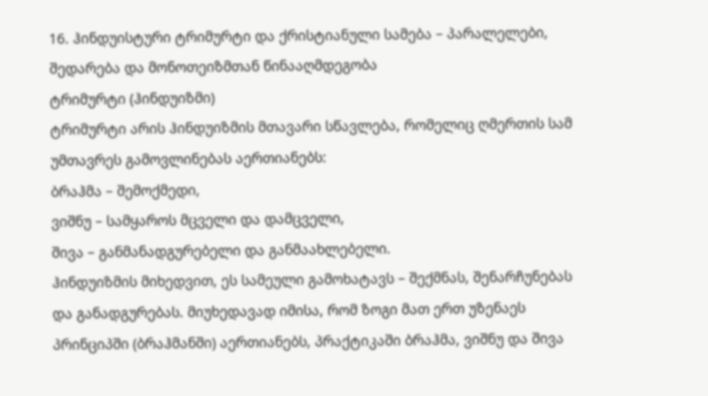16. ჰინდუისტური ტრიმურტი და ქრისტიანული სამება – პარალელები, შედარება და მონოთეიზმთან წინააღმდეგობა
ტრიმურტი (ჰინდუიზმი)
ტრიმურტი არის ჰინდუიზმის მთავარი სწავლება, რომელიც ღმერთის სამ უმთავრეს გამოვლინებას აერთიანებს:
ბრაჰმა – შემოქმედი,
ვიშნუ – სამყაროს მცველი და დამცველი,
შივა – განმანადგურებელი და განმაახლებელი.
ჰინდუიზმის მიხედვით, ეს სამეული გამოხატავს – შექმნას, შენარჩუნებას და განადგურებას. მიუხედავად იმისა, რომ ზოგი მათ ერთ უზენაეს პრინციპში (ბრაჰმანში) აერთიანებს, პრაქტიკაში ბრაჰმა, ვიშნუ და შივა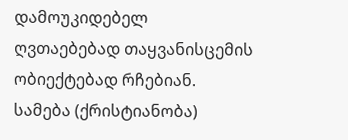დამოუკიდებელ ღვთაებებად თაყვანისცემის ობიექტებად რჩებიან.
სამება (ქრისტიანობა)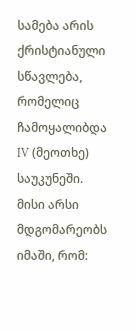სამება არის ქრისტიანული სწავლება, რომელიც ჩამოყალიბდა IV (მეოთხე) საუკუნეში. მისი არსი მდგომარეობს იმაში, რომ: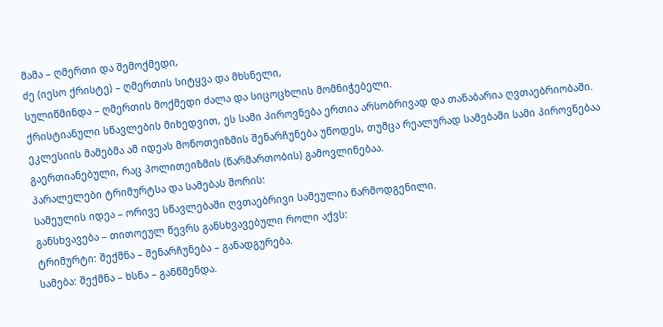მამა – ღმერთი და შემოქმედი,
ძე (იესო ქრისტე) – ღმერთის სიტყვა და მხსნელი,
სულიწმინდა – ღმერთის მოქმედი ძალა და სიცოცხლის მომნიჭებელი.
ქრისტიანული სწავლების მიხედვით, ეს სამი პიროვნება ერთია არსობრივად და თანაბარია ღვთაებრიობაში. ეკლესიის მამებმა ამ იდეას მონოთეიზმის შენარჩუნება უწოდეს, თუმცა რეალურად სამებაში სამი პიროვნებაა გაერთიანებული, რაც პოლითეიზმის (წარმართობის) გამოვლინებაა.
პარალელები ტრიმურტსა და სამებას შორის:
სამეულის იდეა – ორივე სწავლებაში ღვთაებრივი სამეულია წარმოდგენილი.
განსხვავება – თითოეულ წევრს განსხვავებული როლი აქვს:
ტრიმურტი: შექმნა – შენარჩუნება – განადგურება.
სამება: შექმნა – ხსნა – განწმენდა.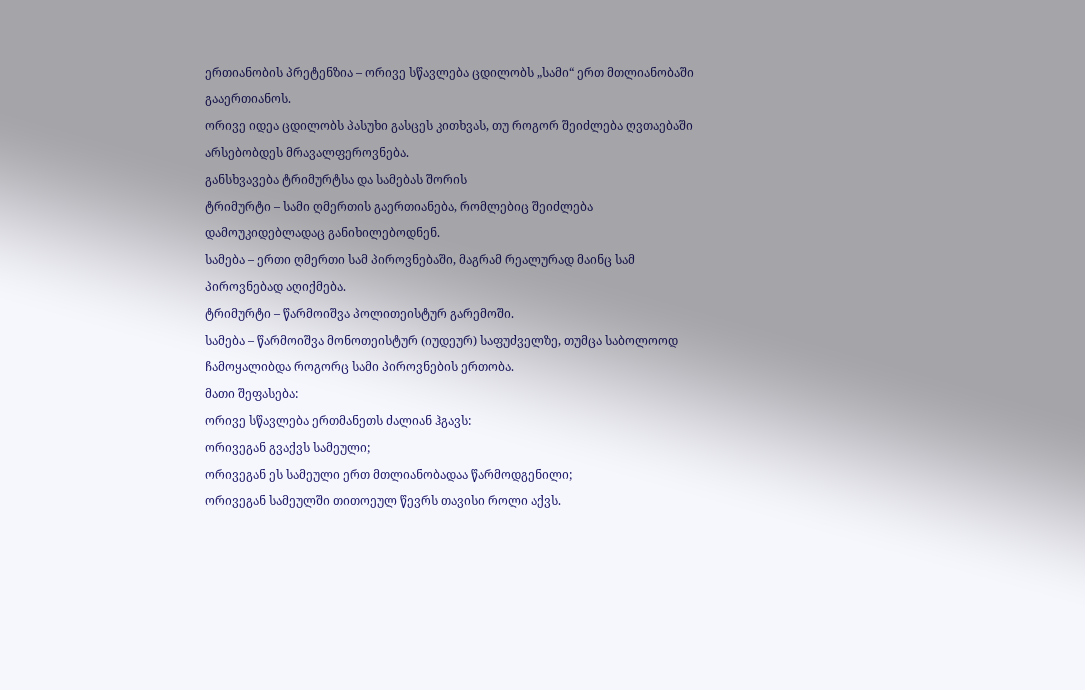ერთიანობის პრეტენზია – ორივე სწავლება ცდილობს „სამი“ ერთ მთლიანობაში გააერთიანოს.
ორივე იდეა ცდილობს პასუხი გასცეს კითხვას, თუ როგორ შეიძლება ღვთაებაში არსებობდეს მრავალფეროვნება.
განსხვავება ტრიმურტსა და სამებას შორის
ტრიმურტი – სამი ღმერთის გაერთიანება, რომლებიც შეიძლება დამოუკიდებლადაც განიხილებოდნენ.
სამება – ერთი ღმერთი სამ პიროვნებაში, მაგრამ რეალურად მაინც სამ პიროვნებად აღიქმება.
ტრიმურტი – წარმოიშვა პოლითეისტურ გარემოში.
სამება – წარმოიშვა მონოთეისტურ (იუდეურ) საფუძველზე, თუმცა საბოლოოდ ჩამოყალიბდა როგორც სამი პიროვნების ერთობა.
მათი შეფასება:
ორივე სწავლება ერთმანეთს ძალიან ჰგავს:
ორივეგან გვაქვს სამეული;
ორივეგან ეს სამეული ერთ მთლიანობადაა წარმოდგენილი;
ორივეგან სამეულში თითოეულ წევრს თავისი როლი აქვს.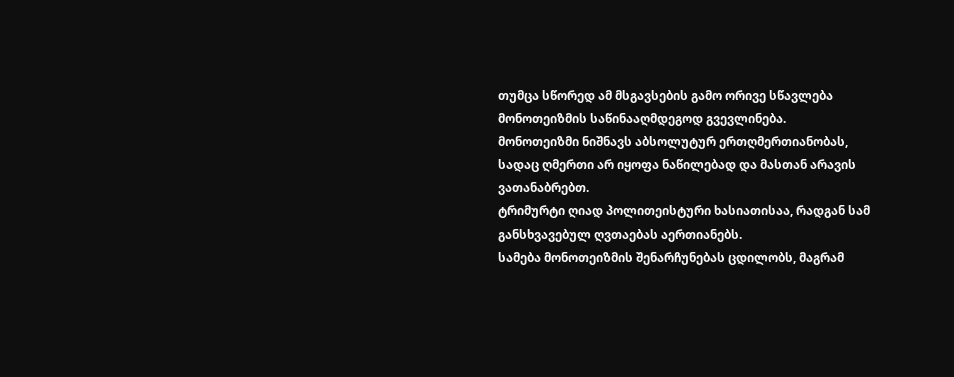თუმცა სწორედ ამ მსგავსების გამო ორივე სწავლება მონოთეიზმის საწინააღმდეგოდ გვევლინება.
მონოთეიზმი ნიშნავს აბსოლუტურ ერთღმერთიანობას, სადაც ღმერთი არ იყოფა ნაწილებად და მასთან არავის ვათანაბრებთ.
ტრიმურტი ღიად პოლითეისტური ხასიათისაა, რადგან სამ განსხვავებულ ღვთაებას აერთიანებს.
სამება მონოთეიზმის შენარჩუნებას ცდილობს, მაგრამ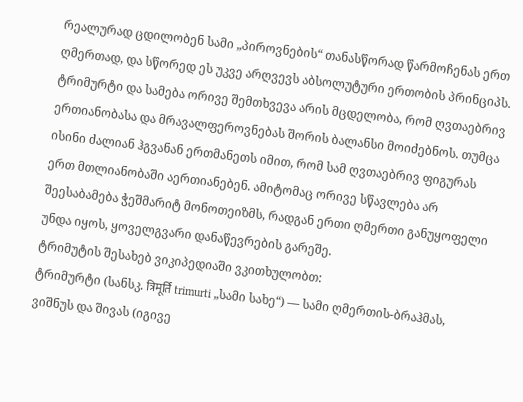რეალურად ცდილობენ სამი „პიროვნების“ თანასწორად წარმოჩენას ერთ ღმერთად, და სწორედ ეს უკვე არღვევს აბსოლუტური ერთობის პრინციპს.
ტრიმურტი და სამება ორივე შემთხვევა არის მცდელობა, რომ ღვთაებრივ ერთიანობასა და მრავალფეროვნებას შორის ბალანსი მოიძებნოს. თუმცა ისინი ძალიან ჰგვანან ერთმანეთს იმით, რომ სამ ღვთაებრივ ფიგურას ერთ მთლიანობაში აერთიანებენ. ამიტომაც ორივე სწავლება არ შეესაბამება ჭეშმარიტ მონოთეიზმს, რადგან ერთი ღმერთი განუყოფელი უნდა იყოს, ყოველგვარი დანაწევრების გარეშე.
ტრიმუტის შესახებ ვიკიპედიაში ვკითხულობთ:
ტრიმურტი (სანსკ. त्रिमूर्ति trimurti „სამი სახე“) — სამი ღმერთის-ბრაჰმას, ვიშნუს და შივას (იგივე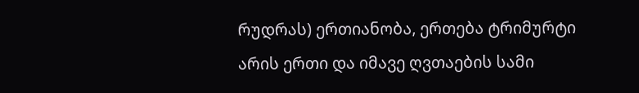რუდრას) ერთიანობა, ერთება ტრიმურტი არის ერთი და იმავე ღვთაების სამი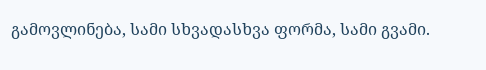გამოვლინება, სამი სხვადასხვა ფორმა, სამი გვამი.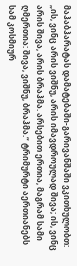მაჰაბჰარატას დამატებაში-გარივანშაში ვკითხულობთ: „ის, ვინც არის ვიშნუ, არის იმავდროულად შივა; ის, ვინც არის შივა, არის ბრაჰმა. არსებით ერთია, მაგრამ სამი ღმერთია: შივა, ვიშნუ, ბრაჰმა.“ ტრიმურტი აერთიანებს სამ კოსმიურ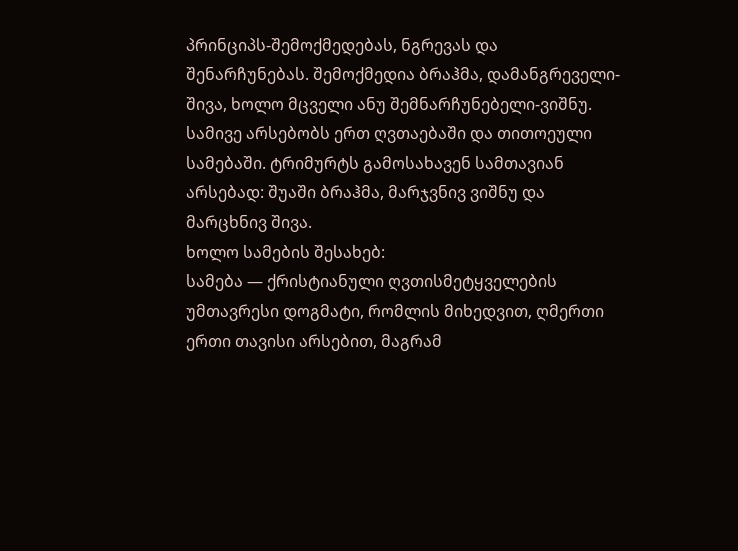პრინციპს-შემოქმედებას, ნგრევას და შენარჩუნებას. შემოქმედია ბრაჰმა, დამანგრეველი-შივა, ხოლო მცველი ანუ შემნარჩუნებელი-ვიშნუ. სამივე არსებობს ერთ ღვთაებაში და თითოეული სამებაში. ტრიმურტს გამოსახავენ სამთავიან არსებად: შუაში ბრაჰმა, მარჯვნივ ვიშნუ და მარცხნივ შივა.
ხოლო სამების შესახებ:
სამება — ქრისტიანული ღვთისმეტყველების უმთავრესი დოგმატი, რომლის მიხედვით, ღმერთი ერთი თავისი არსებით, მაგრამ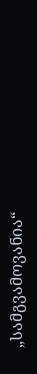„სამგვამოვანია“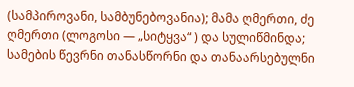(სამპიროვანი, სამბუნებოვანია); მამა ღმერთი, ძე ღმერთი (ლოგოსი — „სიტყვა“ ) და სულიწმინდა; სამების წევრნი თანასწორნი და თანაარსებულნი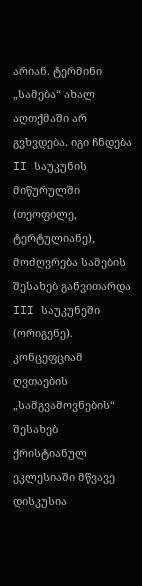არიან. ტერმინი „სამება“ ახალ აღთქმაში არ გვხვდება. იგი ჩნდება II საუკუნის მიწურულში (თეოფილე, ტერტულიანე), მოძღვრება სამების შესახებ განვითარდა III საუკუნეში (ორიგენე). კონცეფციამ ღვთაების „სამგვამოვნების“ შესახებ ქრისტიანულ ეკლესიაში მწვავე დისკუსია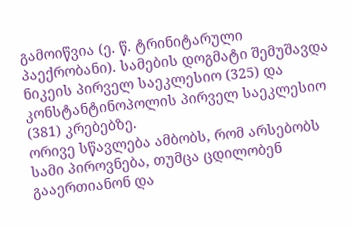გამოიწვია (ე. წ. ტრინიტარული პაექრობანი). სამების დოგმატი შემუშავდა ნიკეის პირველ საეკლესიო (325) და კონსტანტინოპოლის პირველ საეკლესიო (381) კრებებზე.
ორივე სწავლება ამბობს, რომ არსებობს სამი პიროვნება, თუმცა ცდილობენ გააერთიანონ და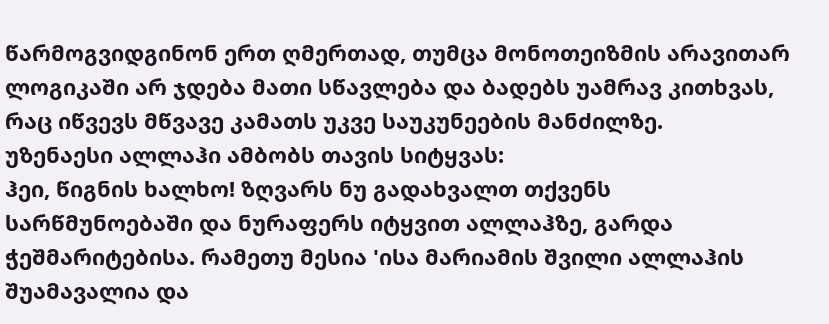წარმოგვიდგინონ ერთ ღმერთად, თუმცა მონოთეიზმის არავითარ ლოგიკაში არ ჯდება მათი სწავლება და ბადებს უამრავ კითხვას, რაც იწვევს მწვავე კამათს უკვე საუკუნეების მანძილზე.
უზენაესი ალლაჰი ამბობს თავის სიტყვას:
ჰეი, წიგნის ხალხო! ზღვარს ნუ გადახვალთ თქვენს სარწმუნოებაში და ნურაფერს იტყვით ალლაჰზე, გარდა ჭეშმარიტებისა. რამეთუ მესია 'ისა მარიამის შვილი ალლაჰის შუამავალია და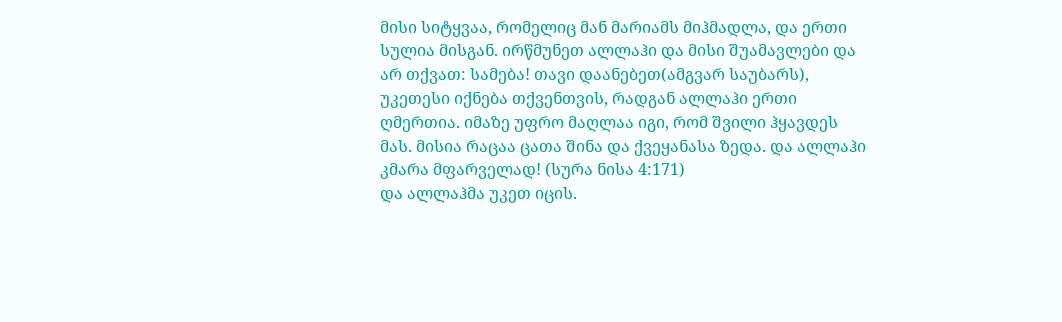მისი სიტყვაა, რომელიც მან მარიამს მიჰმადლა, და ერთი სულია მისგან. ირწმუნეთ ალლაჰი და მისი შუამავლები და არ თქვათ: სამება! თავი დაანებეთ(ამგვარ საუბარს), უკეთესი იქნება თქვენთვის, რადგან ალლაჰი ერთი ღმერთია. იმაზე უფრო მაღლაა იგი, რომ შვილი ჰყავდეს მას. მისია რაცაა ცათა შინა და ქვეყანასა ზედა. და ალლაჰი კმარა მფარველად! (სურა ნისა 4:171)
და ალლაჰმა უკეთ იცის.